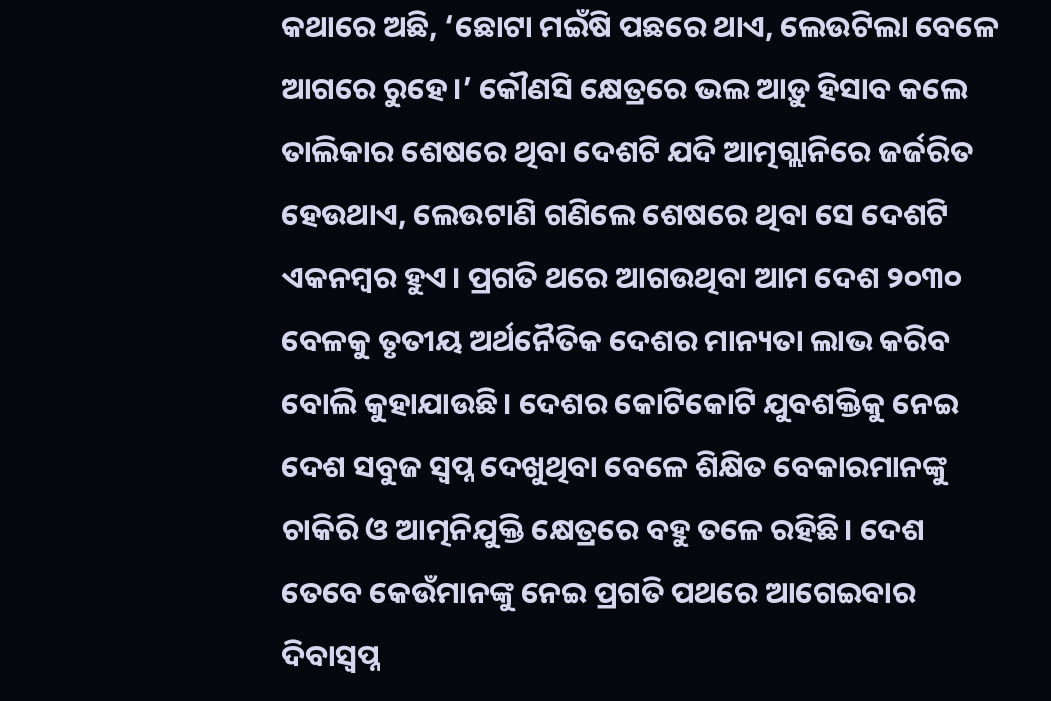କଥାରେ ଅଛି, ‘ଛୋଟା ମଇଁଷି ପଛରେ ଥାଏ, ଲେଉଟିଲା ବେଳେ ଆଗରେ ରୁହେ।’ କୌଣସି କ୍ଷେତ୍ରରେ ଭଲ ଆଡ଼ୁ ହିସାବ କଲେ ତାଲିକାର ଶେଷରେ ଥିବା ଦେଶଟି ଯଦି ଆତ୍ମଗ୍ଲାନିରେ ଜର୍ଜରିତ ହେଉଥାଏ, ଲେଉଟାଣି ଗଣିଲେ ଶେଷରେ ଥିବା ସେ ଦେଶଟି ଏକନମ୍ୱର ହୁଏ। ପ୍ରଗତି ଥରେ ଆଗଉଥିବା ଆମ ଦେଶ ୨୦୩୦ ବେଳକୁ ତୃତୀୟ ଅର୍ଥନୈତିକ ଦେଶର ମାନ୍ୟତା ଲାଭ କରିବ ବୋଲି କୁହାଯାଉଛି। ଦେଶର କୋଟିକୋଟି ଯୁବଶକ୍ତିକୁ ନେଇ ଦେଶ ସବୁଜ ସ୍ୱପ୍ନ ଦେଖୁଥିବା ବେଳେ ଶିକ୍ଷିତ ବେକାରମାନଙ୍କୁ ଚାକିରି ଓ ଆତ୍ମନିଯୁକ୍ତି କ୍ଷେତ୍ରରେ ବହୁ ତଳେ ରହିଛି। ଦେଶ ତେବେ କେଉଁମାନଙ୍କୁ ନେଇ ପ୍ରଗତି ପଥରେ ଆଗେଇବାର ଦିବାସ୍ୱପ୍ନ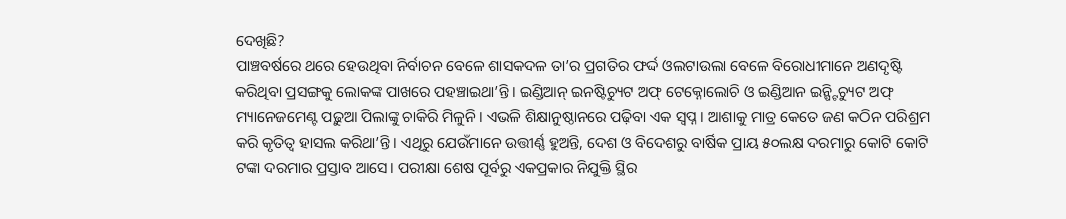ଦେଖିଛି?
ପାଞ୍ଚବର୍ଷରେ ଥରେ ହେଉଥିବା ନିର୍ବାଚନ ବେଳେ ଶାସକଦଳ ତା’ର ପ୍ରଗତିର ଫର୍ଦ୍ଦ ଓଲଟାଉଲା ବେଳେ ବିରୋଧୀମାନେ ଅଣଦୃଷ୍ଟି କରିଥିବା ପ୍ରସଙ୍ଗକୁ ଲୋକଙ୍କ ପାଖରେ ପହଞ୍ଚାଇଥା’ନ୍ତି। ଇଣ୍ଡିଆନ୍ ଇନଷ୍ଟିଚ୍ୟୁଟ ଅଫ୍ ଟେକ୍ନୋଲୋଚି ଓ ଇଣ୍ଡିଆନ ଇନ୍ଷ୍ଟିଚ୍ୟୁଟ ଅଫ୍ ମ୍ୟାନେଜମେଣ୍ଟ ପଢ଼ୁଆ ପିଲାଙ୍କୁ ଚାକିରି ମିଳୁନି। ଏଭଳି ଶିକ୍ଷାନୁଷ୍ଠାନରେ ପଢ଼ିବା ଏକ ସ୍ୱପ୍ନ। ଆଶାକୁ ମାତ୍ର କେତେ ଜଣ କଠିନ ପରିଶ୍ରମ କରି କୃତିତ୍ୱ ହାସଲ କରିଥା’ନ୍ତି। ଏଥିରୁ ଯେଉଁମାନେ ଉତ୍ତୀର୍ଣ୍ଣ ହୁଅନ୍ତି, ଦେଶ ଓ ବିଦେଶରୁ ବାର୍ଷିକ ପ୍ରାୟ ୫୦ଲକ୍ଷ ଦରମାରୁ କୋଟି କୋଟି ଟଙ୍କା ଦରମାର ପ୍ରସ୍ତାବ ଆସେ। ପରୀକ୍ଷା ଶେଷ ପୂର୍ବରୁ ଏକପ୍ରକାର ନିଯୁକ୍ତି ସ୍ଥିର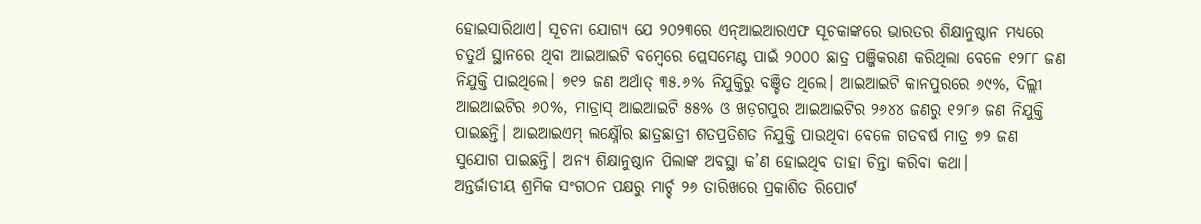ହୋଇସାରିଥାଏ। ସୂଚନା ଯୋଗ୍ୟ ଯେ ୨୦୨୩ରେ ଏନ୍ଆଇଆରଏଫ ସୂଚକାଙ୍କରେ ଭାରତର ଶିକ୍ଷାନୁଷ୍ଠାନ ମଧ୍ୟରେ ଚତୁର୍ଥ ସ୍ଥାନରେ ଥିବା ଆଇଆଇଟି ବମ୍ୱେରେ ପ୍ଲେସମେଣ୍ଟ ପାଇଁ ୨୦୦୦ ଛାତ୍ର ପଞ୍ଜିକରଣ କରିଥିଲା ବେଳେ ୧୨୮୮ ଜଣ ନିଯୁକ୍ତି ପାଇଥିଲେ। ୭୧୨ ଜଣ ଅର୍ଥାତ୍ ୩୫.୬% ନିଯୁକ୍ତିରୁ ବଞ୍ଚିତ ଥିଲେ। ଆଇଆଇଟି କାନପୁରରେ ୬୯%, ଦିଲ୍ଲୀ ଆଇଆଇଟିର ୬୦%, ମାଡ୍ରାସ୍ ଆଇଆଇଟି ୫୫% ଓ ଖଡ଼ଗପୁର ଆଇଆଇଟିର ୨୬୪୪ ଜଣରୁ ୧୨୮୬ ଜଣ ନିଯୁକ୍ତି ପାଇଛନ୍ତି। ଆଇଆଇଏମ୍ ଲକ୍ଷ୍ନୌର ଛାତ୍ରଛାତ୍ରୀ ଶତପ୍ରତିଶତ ନିଯୁକ୍ତି ପାଉଥିବା ବେଳେ ଗତବର୍ଷ ମାତ୍ର ୭୨ ଜଣ ସୁଯୋଗ ପାଇଛନ୍ତି। ଅନ୍ୟ ଶିକ୍ଷାନୁଷ୍ଠାନ ପିଲାଙ୍କ ଅବସ୍ଥା କ’ଣ ହୋଇଥିବ ତାହା ଚିନ୍ତା କରିବା କଥା।
ଅନ୍ତର୍ଜାତୀୟ ଶ୍ରମିକ ସଂଗଠନ ପକ୍ଷରୁ ମାର୍ଚ୍ଚ ୨୬ ତାରିଖରେ ପ୍ରକାଶିତ ରିପୋର୍ଟ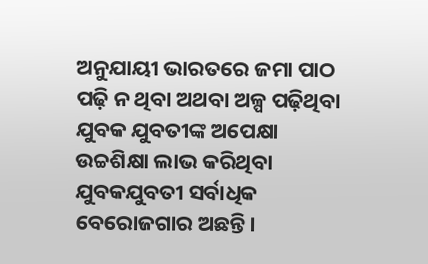ଅନୁଯାୟୀ ଭାରତରେ ଜମା ପାଠ ପଢ଼ି ନ ଥିବା ଅଥବା ଅଳ୍ପ ପଢ଼ିଥିବା ଯୁବକ ଯୁବତୀଙ୍କ ଅପେକ୍ଷା ଉଚ୍ଚଶିକ୍ଷା ଲାଭ କରିଥିବା ଯୁବକଯୁବତୀ ସର୍ବାଧିକ ବେରୋଜଗାର ଅଛନ୍ତି।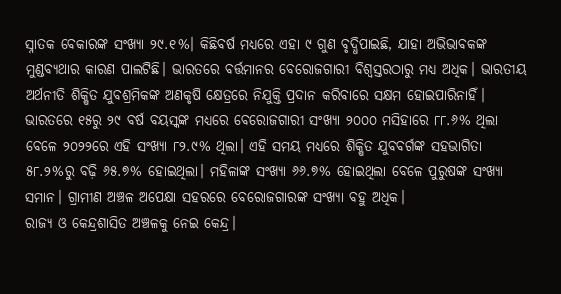ସ୍ନାତକ ବେକାରଙ୍କ ସଂଖ୍ୟା ୨୯.୧%। କିଛିବର୍ଷ ମଧ୍ୟରେ ଏହା ୯ ଗୁଣ ବୃଦ୍ଧିପାଇଛି, ଯାହା ଅଭିଭାବକଙ୍କ ମୁଣ୍ଡବ୍ୟଥାର କାରଣ ପାଲଟିଛି। ଭାରତରେ ବର୍ତ୍ତମାନର ବେରୋଜଗାରୀ ବିଶ୍ୱସ୍ତରଠାରୁ ମଧ୍ୟ ଅଧିକ। ଭାରତୀୟ ଅର୍ଥନୀତି ଶିକ୍ଷିତ ଯୁବଶ୍ରମିକଙ୍କ ଅଣକୃଷି କ୍ଷେତ୍ରରେ ନିଯୁକ୍ତି ପ୍ରଦାନ କରିବାରେ ସକ୍ଷମ ହୋଇପାରିନାହିଁ। ଭାରତରେ ୧୫ରୁ ୨୯ ବର୍ଷ ବୟସ୍କଙ୍କ ମଧ୍ୟରେ ବେରୋଜଗାରୀ ସଂଖ୍ୟା ୨୦୦୦ ମସିହାରେ ୮୮.୬% ଥିଲା ବେଳେ ୨୦୨୨ରେ ଏହି ସଂଖ୍ୟା ୮୨.୯% ଥିଲା। ଏହି ସମୟ ମଧ୍ୟରେ ଶିକ୍ଷିତ ଯୁବବର୍ଗଙ୍କ ସହଭାଗିତା ୫୮.୨%ରୁ ବଢ଼ି ୬୫.୭% ହୋଇଥିଲା। ମହିଳାଙ୍କ ସଂଖ୍ୟା ୬୬.୭% ହୋଇଥିଲା ବେଳେ ପୁରୁଷଙ୍କ ସଂଖ୍ୟା ସମାନ। ଗ୍ରାମୀଣ ଅଞ୍ଚଳ ଅପେକ୍ଷା ସହରରେ ବେରୋଜଗାରଙ୍କ ସଂଖ୍ୟା ବହୁ ଅଧିକ।
ରାଜ୍ୟ ଓ କେନ୍ଦ୍ରଶାସିତ ଅଞ୍ଚଳକୁ ନେଇ କେନ୍ଦ୍ର।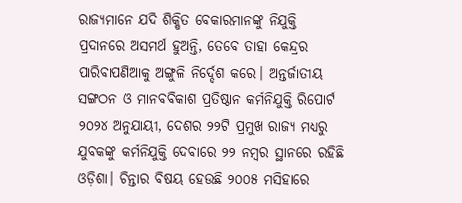ରାଜ୍ୟମାନେ ଯଦି ଶିକ୍ଷିତ ବେକାରମାନଙ୍କୁ ନିଯୁକ୍ତି ପ୍ରଦାନରେ ଅସମର୍ଥ ହୁଅନ୍ତି, ତେବେ ତାହା କେନ୍ଦ୍ରର ପାରିବାପଣିଆକୁ ଅଙ୍ଗୁଳି ନିର୍ଦ୍ଦେଶ କରେ। ଅନ୍ତର୍ଜାତୀୟ ସଙ୍ଗଠନ ଓ ମାନବବିକାଶ ପ୍ରତିଷ୍ଠାନ କର୍ମନିଯୁକ୍ତି ରିପୋର୍ଟ ୨୦୨୪ ଅନୁଯାୟୀ, ଦେଶର ୨୨ଟି ପ୍ରମୁଖ ରାଜ୍ୟ ମଧ୍ୟରୁ ଯୁବକଙ୍କୁ କର୍ମନିଯୁକ୍ତି ଦେବାରେ ୨୨ ନମ୍ୱର ସ୍ଥାନରେ ରହିଛି ଓଡ଼ିଶା। ଚିନ୍ତାର ବିଷୟ ହେଉଛି ୨୦୦୫ ମସିହାରେ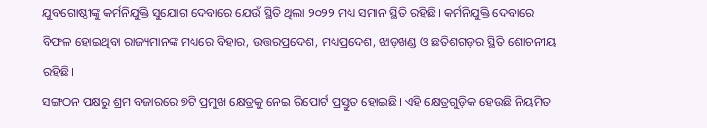ଯୁବଗୋଷ୍ଠୀଙ୍କୁ କର୍ମନିଯୁକ୍ତି ସୁଯୋଗ ଦେବାରେ ଯେଉଁ ସ୍ଥିତି ଥିଲା ୨୦୨୨ ମଧ୍ୟ ସମାନ ସ୍ଥିତି ରହିଛି। କର୍ମନିଯୁକ୍ତି ଦେବାରେ ବିଫଳ ହୋଇଥିବା ରାଜ୍ୟମାନଙ୍କ ମଧ୍ୟରେ ବିହାର, ଉତ୍ତରପ୍ରଦେଶ, ମଧ୍ୟପ୍ରଦେଶ, ଝାଡ଼ଖଣ୍ଡ ଓ ଛତିଶଗଡ଼ର ସ୍ଥିତି ଶୋଚନୀୟ ରହିଛି।
ସଙ୍ଗଠନ ପକ୍ଷରୁ ଶ୍ରମ ବଜାରରେ ୭ଟି ପ୍ରମୁଖ କ୍ଷେତ୍ରକୁ ନେଇ ରିପୋର୍ଟ ପ୍ରସ୍ତୁତ ହୋଇଛି। ଏହି କ୍ଷେତ୍ରଗୁଡ଼ିକ ହେଉଛି ନିୟମିତ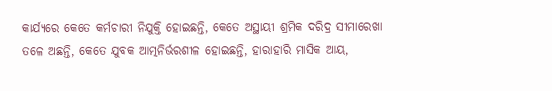କାର୍ଯ୍ୟରେ କେତେ କର୍ମଚାରୀ ନିଯୁକ୍ତି ହୋଇଛନ୍ତି, କେତେ ଅସ୍ଥାୟୀ ଶ୍ରମିକ ଦରିଦ୍ର ସୀମାରେଖା ତଳେ ଅଛନ୍ତି, କେତେ ଯୁବକ ଆତ୍ମନିର୍ଭରଶୀଳ ହୋଇଛନ୍ତି, ହାରାହାରି ମାସିକ ଆୟ,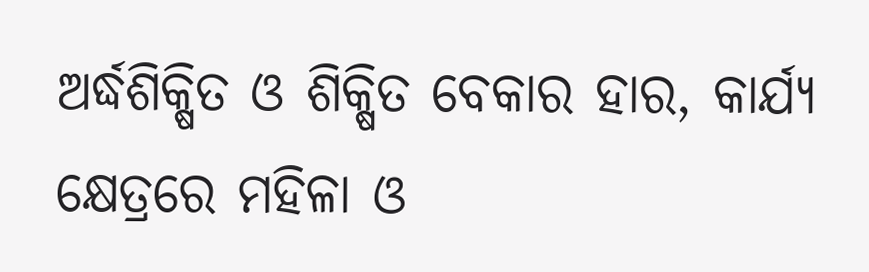ଅର୍ଦ୍ଧଶିକ୍ଷିତ ଓ ଶିକ୍ଷିତ ବେକାର ହାର, କାର୍ଯ୍ୟ କ୍ଷେତ୍ରରେ ମହିଳା ଓ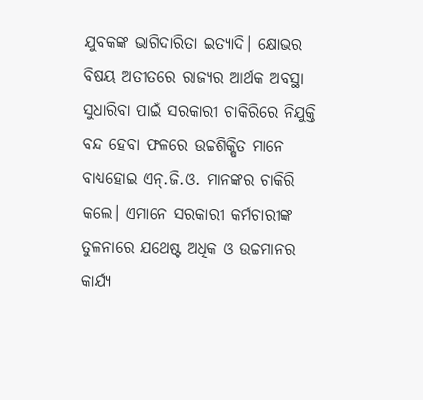ଯୁବକଙ୍କ ଭାଗିଦାରିତା ଇତ୍ୟାଦି। କ୍ଷୋଭର ବିଷୟ ଅତୀତରେ ରାଜ୍ୟର ଆର୍ଥକ ଅବସ୍ଥା ସୁଧାରିବା ପାଇଁ ସରକାରୀ ଚାକିରିରେ ନିଯୁକ୍ତି ବନ୍ଦ ହେବା ଫଳରେ ଉଚ୍ଚଶିକ୍ଷିତ ମାନେ ବାଧ୍ୟହୋଇ ଏନ୍.ଜି.ଓ. ମାନଙ୍କର ଚାକିରି କଲେ। ଏମାନେ ସରକାରୀ କର୍ମଚାରୀଙ୍କ ତୁଳନାରେ ଯଥେଷ୍ଟ ଅଧିକ ଓ ଉଚ୍ଚମାନର କାର୍ଯ୍ୟ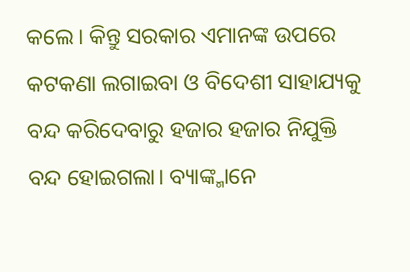କଲେ। କିନ୍ତୁ ସରକାର ଏମାନଙ୍କ ଉପରେ କଟକଣା ଲଗାଇବା ଓ ବିଦେଶୀ ସାହାଯ୍ୟକୁ ବନ୍ଦ କରିଦେବାରୁ ହଜାର ହଜାର ନିଯୁକ୍ତି ବନ୍ଦ ହୋଇଗଲା। ବ୍ୟାଙ୍କ୍ମାନେ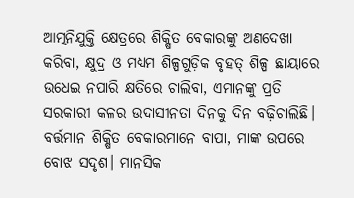ଆତ୍ମନିଯୁକ୍ତି କ୍ଷେତ୍ରରେ ଶିକ୍ଷିତ ବେକାରଙ୍କୁ ଅଣଦେଖା କରିବା, କ୍ଷୁଦ୍ର ଓ ମଧ୍ୟମ ଶିଳ୍ପଗୁଡ଼ିକ ବୃହତ୍ ଶିଳ୍ପ ଛାୟାରେ ଉଧେଇ ନପାରି କ୍ଷତିରେ ଚାଲିବା, ଏମାନଙ୍କୁ ପ୍ରତି ସରକାରୀ କଳର ଉଦାସୀନତା ଦିନକୁ ଦିନ ବଢ଼ିଚାଲିଛି। ବର୍ତ୍ତମାନ ଶିକ୍ଷିତ ବେକାରମାନେ ବାପା, ମାଙ୍କ ଉପରେ ବୋଝ ସଦୃଶ। ମାନସିକ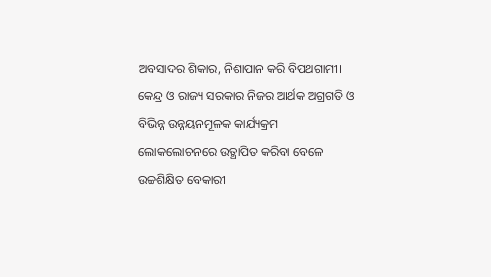ଅବସାଦର ଶିକାର, ନିଶାପାନ କରି ବିପଥଗାମୀ।
କେନ୍ଦ୍ର ଓ ରାଜ୍ୟ ସରକାର ନିଜର ଆର୍ଥକ ଅଗ୍ରଗତି ଓ ବିଭିନ୍ନ ଉନ୍ନୟନମୂଳକ କାର୍ଯ୍ୟକ୍ରମ ଲୋକଲୋଚନରେ ଉତ୍ଥାପିତ କରିବା ବେଳେ ଉଚ୍ଚଶିକ୍ଷିତ ବେକାରୀ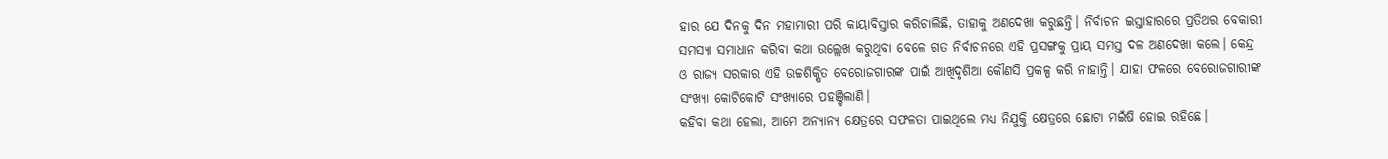ହାର ଯେ ଦିନକୁ ଦିନ ମହାମାରୀ ପରି କାୟାବିସ୍ତାର କରିଚାଲିଛି, ତାହାକୁ ଅଣଦେଖା କରୁଛନ୍ତି। ନିର୍ବାଚନ ଇସ୍ତାହାରରେ ପ୍ରତିଥର ବେକାରୀ ସମସ୍ୟା ସମାଧାନ କରିବା କଥା ଉଲ୍ଲେଖ କରୁଥିବା ବେଳେ ଗତ ନିର୍ବାଚନରେ ଏହି ପ୍ରସଙ୍ଗକୁ ପ୍ରାୟ ସମସ୍ତ ଦଳ ଅଣଦେଖା କଲେ। କେନ୍ଦ୍ର ଓ ରାଜ୍ୟ ସରକାର ଏହି ଉଚ୍ଚଶିକ୍ଷିତ ବେରୋଜଗାରଙ୍କ ପାଇଁ ଆଖିଦୃଶିଆ କୌଣସି ପ୍ରକଳ୍ପ କରି ନାହାନ୍ତି। ଯାହା ଫଳରେ ବେରୋଜଗାରୀଙ୍କ ସଂଖ୍ୟା କୋଟିକୋଟି ସଂଖ୍ୟାରେ ପହଞ୍ଚିଲାଣି।
କହିବା କଥା ହେଲା, ଆମେ ଅନ୍ୟାନ୍ୟ କ୍ଷେତ୍ରରେ ସଫଳତା ପାଇଥିଲେ ମଧ୍ୟ ନିଯୁକ୍ତି କ୍ଷେତ୍ରରେ ଛୋଟା ମଇଁଷି ହୋଇ ରହିଛେ।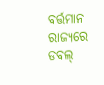ବର୍ତ୍ତମାନ ରାଜ୍ୟରେ ଡବଲ୍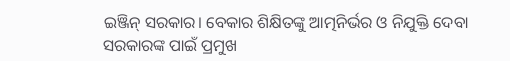ଇଞ୍ଜିନ୍ ସରକାର। ବେକାର ଶିକ୍ଷିତଙ୍କୁ ଆତ୍ମନିର୍ଭର ଓ ନିଯୁକ୍ତି ଦେବା ସରକାରଙ୍କ ପାଇଁ ପ୍ରମୁଖ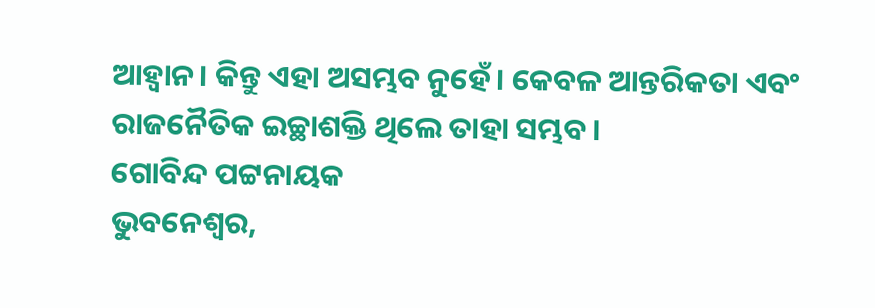ଆହ୍ୱାନ। କିନ୍ତୁ ଏହା ଅସମ୍ଭବ ନୁହେଁ। କେବଳ ଆନ୍ତରିକତା ଏବଂ ରାଜନୈତିକ ଇଚ୍ଛାଶକ୍ତି ଥିଲେ ତାହା ସମ୍ଭବ।
ଗୋବିନ୍ଦ ପଟ୍ଟନାୟକ
ଭୁବନେଶ୍ୱର,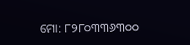ମୋ: ୮୨୮୦୩୩୬୩୦୦